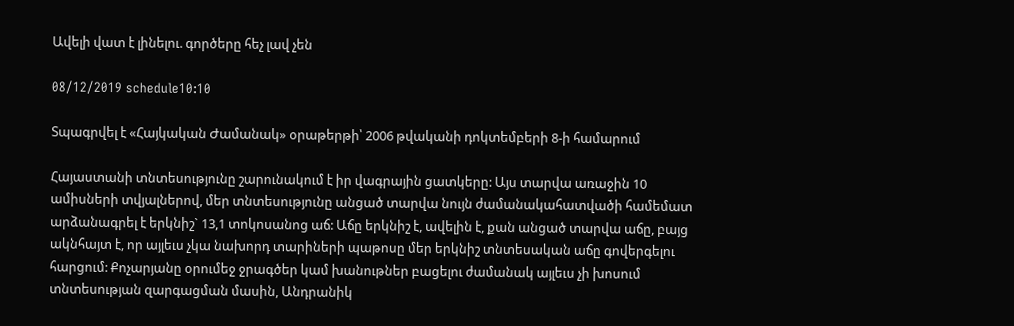Ավելի վատ է լինելու. գործերը հեչ լավ չեն

08/12/2019 schedule10:10

Տպագրվել է «Հայկական Ժամանակ» օրաթերթի՝ 2006 թվականի դոկտեմբերի 8-ի համարում

Հայաստանի տնտեսությունը շարունակում է իր վագրային ցատկերը: Այս տարվա առաջին 10 ամիսների տվյալներով, մեր տնտեսությունը անցած տարվա նույն ժամանակահատվածի համեմատ արձանագրել է երկնիշ` 13,1 տոկոսանոց աճ: Աճը երկնիշ է, ավելին է, քան անցած տարվա աճը, բայց ակնհայտ է, որ այլեւս չկա նախորդ տարիների պաթոսը մեր երկնիշ տնտեսական աճը գովերգելու հարցում: Քոչարյանը օրումեջ ջրագծեր կամ խանութներ բացելու ժամանակ այլեւս չի խոսում տնտեսության զարգացման մասին, Անդրանիկ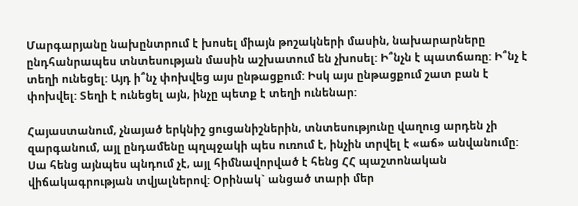Մարգարյանը նախընտրում է խոսել միայն թոշակների մասին, նախարարները ընդհանրապես տնտեսության մասին աշխատում են չխոսել: Ի՞նչն է պատճառը: Ի՞նչ է տեղի ունեցել: Այդ ի՞նչ փոխվեց այս ընթացքում: Իսկ այս ընթացքում շատ բան է փոխվել: Տեղի է ունեցել այն, ինչը պետք է տեղի ունենար:

Հայաստանում, չնայած երկնիշ ցուցանիշներին, տնտեսությունը վաղուց արդեն չի զարգանում, այլ ընդամենը պղպջակի պես ուռում է, ինչին տրվել է «աճ» անվանումը: Սա հենց այնպես պնդում չէ, այլ հիմնավորված է հենց ՀՀ պաշտոնական վիճակագրության տվյալներով: Օրինակ` անցած տարի մեր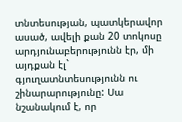տնտեսության, պատկերավոր ասած, ավելի քան 20 տոկոսը արդյունաբերությունն էր, մի այդքան էլ` գյուղատնտեսությունն ու շինարարությունը: Սա նշանակում է, որ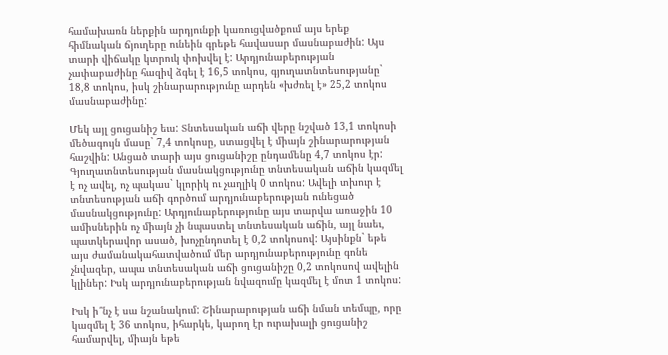համախառն ներքին արդյունքի կառուցվածքում այս երեք հիմնական ճյուղերը ունեին գրեթե հավասար մասնաբաժին: Այս տարի վիճակը կտրուկ փոխվել է: Արդյունաբերության չափաբաժինը հազիվ ձգել է 16,5 տոկոս, գյուղատնտեսությանը` 18,8 տոկոս, իսկ շինարարությունը արդեն «խժռել է» 25,2 տոկոս մասնաբաժինը:

Մեկ այլ ցուցանիշ եւս: Տնտեսական աճի վերը նշված 13,1 տոկոսի մեծագույն մասը` 7,4 տոկոսը, ստացվել է միայն շինարարության հաշվին: Անցած տարի այս ցուցանիշը ընդամենը 4,7 տոկոս էր: Գյուղատնտեսության մասնակցությունը տնտեսական աճին կազմել է ոչ ավել, ոչ պակաս` կլորիկ ու չաղլիկ 0 տոկոս: Ավելի տխուր է տնտեսության աճի գործում արդյունաբերության ունեցած մասնակցությունը: Արդյունաբերությունը այս տարվա առաջին 10 ամիսներին ոչ միայն չի նպաստել տնտեսական աճին, այլ նաեւ, պատկերավոր ասած, խոչընդոտել է 0,2 տոկոսով: Այսինքն` եթե այս ժամանակահատվածում մեր արդյունաբերությունը գոնե չնվազեր, ապա տնտեսական աճի ցուցանիշը 0,2 տոկոսով ավելին կլիներ: Իսկ արդյունաբերության նվազումը կազմել է մոտ 1 տոկոս:

Իսկ ի՞նչ է սա նշանակում: Շինարարության աճի նման տեմպը, որը կազմել է 36 տոկոս, իհարկե, կարող էր ուրախալի ցուցանիշ համարվել, միայն եթե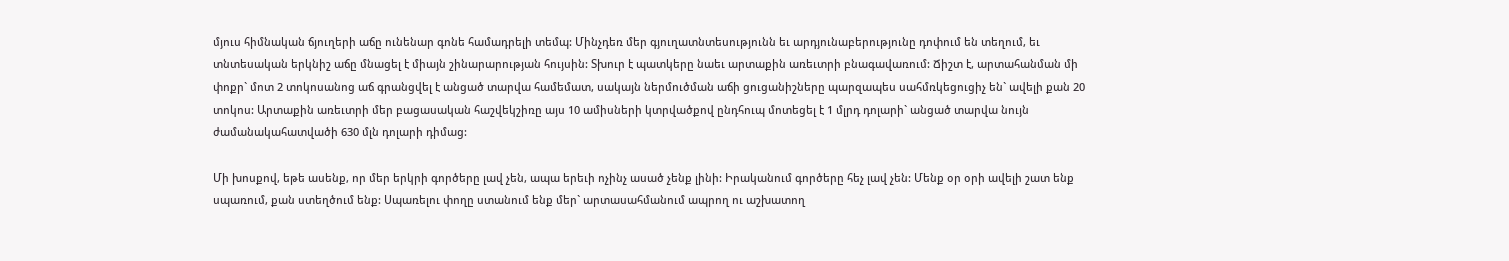մյուս հիմնական ճյուղերի աճը ունենար գոնե համադրելի տեմպ: Մինչդեռ մեր գյուղատնտեսությունն եւ արդյունաբերությունը դոփում են տեղում, եւ տնտեսական երկնիշ աճը մնացել է միայն շինարարության հույսին: Տխուր է պատկերը նաեւ արտաքին առեւտրի բնագավառում: Ճիշտ է, արտահանման մի փոքր` մոտ 2 տոկոսանոց աճ գրանցվել է անցած տարվա համեմատ, սակայն ներմուծման աճի ցուցանիշները պարզապես սահմռկեցուցիչ են` ավելի քան 20 տոկոս: Արտաքին առեւտրի մեր բացասական հաշվեկշիռը այս 10 ամիսների կտրվածքով ընդհուպ մոտեցել է 1 մլրդ դոլարի` անցած տարվա նույն ժամանակահատվածի 630 մլն դոլարի դիմաց:

Մի խոսքով, եթե ասենք, որ մեր երկրի գործերը լավ չեն, ապա երեւի ոչինչ ասած չենք լինի: Իրականում գործերը հեչ լավ չեն: Մենք օր օրի ավելի շատ ենք սպառում, քան ստեղծում ենք: Սպառելու փողը ստանում ենք մեր` արտասահմանում ապրող ու աշխատող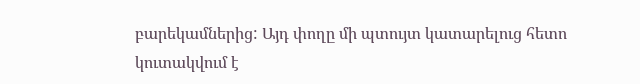բարեկամներից: Այդ փողը մի պտույտ կատարելուց հետո կուտակվում է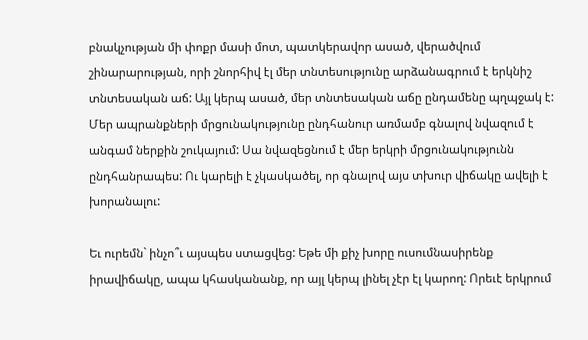բնակչության մի փոքր մասի մոտ, պատկերավոր ասած, վերածվում շինարարության, որի շնորհիվ էլ մեր տնտեսությունը արձանագրում է երկնիշ տնտեսական աճ: Այլ կերպ ասած, մեր տնտեսական աճը ընդամենը պղպջակ է: Մեր ապրանքների մրցունակությունը ընդհանուր առմամբ գնալով նվազում է անգամ ներքին շուկայում: Սա նվազեցնում է մեր երկրի մրցունակությունն ընդհանրապես: Ու կարելի է չկասկածել, որ գնալով այս տխուր վիճակը ավելի է խորանալու:

Եւ ուրեմն` ինչո՞ւ այսպես ստացվեց: Եթե մի քիչ խորը ուսումնասիրենք իրավիճակը, ապա կհասկանանք, որ այլ կերպ լինել չէր էլ կարող: Որեւէ երկրում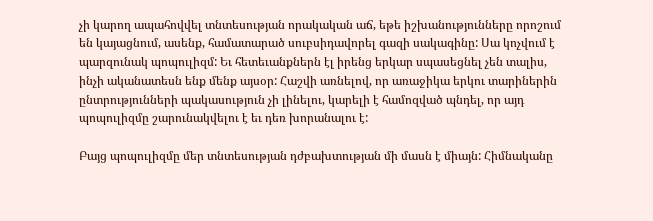չի կարող ապահովվել տնտեսության որակական աճ, եթե իշխանությունները որոշում են կայացնում, ասենք, համատարած սուբսիդավորել գազի սակագինը: Սա կոչվում է պարզունակ պոպուլիզմ: Եւ հետեւանքներն էլ իրենց երկար սպասեցնել չեն տալիս, ինչի ականատեսն ենք մենք այսօր: Հաշվի առնելով, որ առաջիկա երկու տարիներին ընտրությունների պակասություն չի լինելու, կարելի է համոզված պնդել, որ այդ պոպուլիզմը շարունակվելու է եւ դեռ խորանալու է:

Բայց պոպուլիզմը մեր տնտեսության դժբախտության մի մասն է միայն: Հիմնականը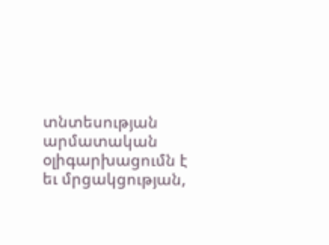տնտեսության արմատական օլիգարխացումն է եւ մրցակցության,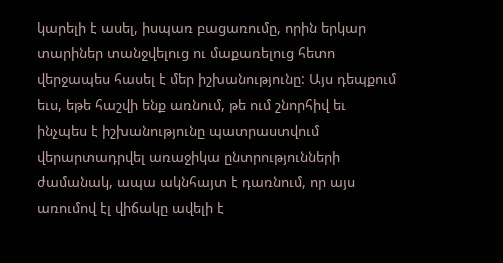կարելի է ասել, իսպառ բացառումը, որին երկար տարիներ տանջվելուց ու մաքառելուց հետո վերջապես հասել է մեր իշխանությունը: Այս դեպքում եւս, եթե հաշվի ենք առնում, թե ում շնորհիվ եւ ինչպես է իշխանությունը պատրաստվում վերարտադրվել առաջիկա ընտրությունների ժամանակ, ապա ակնհայտ է դառնում, որ այս առումով էլ վիճակը ավելի է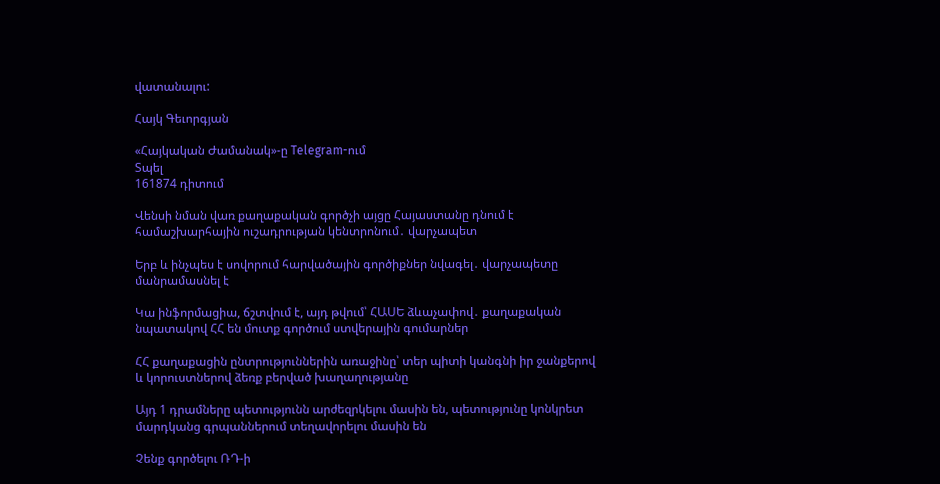վատանալու:

Հայկ Գեւորգյան

«Հայկական Ժամանակ»-ը Telegram-ում
Տպել
161874 դիտում

Վենսի նման վառ քաղաքական գործչի այցը Հայաստանը դնում է համաշխարհային ուշադրության կենտրոնում․ վարչապետ

Երբ և ինչպես է սովորում հարվածային գործիքներ նվագել․ վարչապետը մանրամասնել է

Կա ինֆորմացիա, ճշտվում է, այդ թվում՝ ՀԱՍԵ ձևաչափով․ քաղաքական նպատակով ՀՀ են մուտք գործում ստվերային գումարներ

ՀՀ քաղաքացին ընտրություններին առաջինը՝ տեր պիտի կանգնի իր ջանքերով և կորուստներով ձեռք բերված խաղաղությանը

Այդ 1 դրամները պետությունն արժեզրկելու մասին են, պետությունը կոնկրետ մարդկանց գրպաններում տեղավորելու մասին են

Չենք գործելու ՌԴ-ի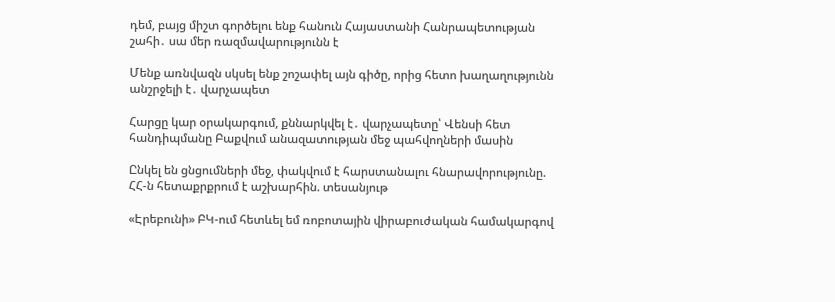դեմ, բայց միշտ գործելու ենք հանուն Հայաստանի Հանրապետության շահի․ սա մեր ռազմավարությունն է

Մենք առնվազն սկսել ենք շոշափել այն գիծը, որից հետո խաղաղությունն անշրջելի է․ վարչապետ

Հարցը կար օրակարգում, քննարկվել է․ վարչապետը՝ Վենսի հետ հանդիպմանը Բաքվում անազատության մեջ պահվողների մասին

Ընկել են ցնցումների մեջ, փակվում է հարստանալու հնարավորությունը. ՀՀ-ն հետաքրքրում է աշխարհին. տեսանյութ

«Էրեբունի» ԲԿ-ում հետևել եմ ռոբոտային վիրաբուժական համակարգով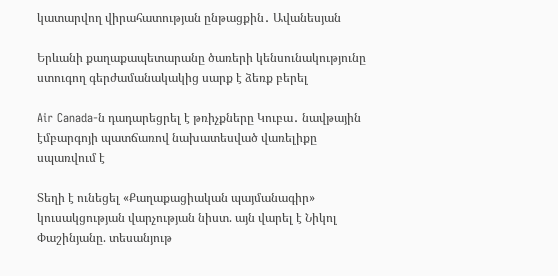կատարվող վիրահատության ընթացքին․ Ավանեսյան

Երևանի քաղաքապետարանը ծառերի կենսունակությունը ստուգող գերժամանակակից սարք է ձեռք բերել

Air Canada-ն դադարեցրել է թռիչքները Կուբա․ նավթային էմբարգոյի պատճառով նախատեսված վառելիքը սպառվում է

Տեղի է ունեցել «Քաղաքացիական պայմանագիր» կուսակցության վարչության նիստ. այն վարել է Նիկոլ Փաշինյանը. տեսանյութ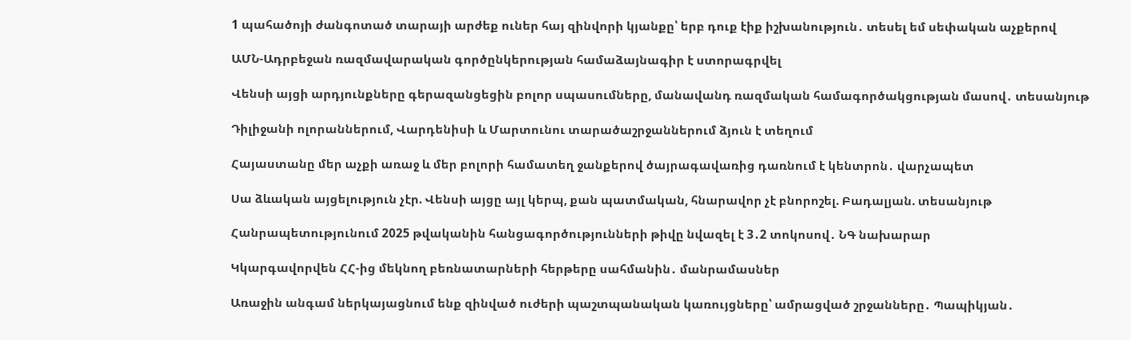1 պահածոյի ժանգոտած տարայի արժեք ուներ հայ զինվորի կյանքը՝ երբ դուք էիք իշխանություն․ տեսել եմ սեփական աչքերով

ԱՄՆ-Ադրբեջան ռազմավարական գործընկերության համաձայնագիր է ստորագրվել

Վենսի այցի արդյունքները գերազանցեցին բոլոր սպասումները, մանավանդ ռազմական համագործակցության մասով․ տեսանյութ

Դիլիջանի ոլորաններում, Վարդենիսի և Մարտունու տարածաշրջաններում ձյուն է տեղում

Հայաստանը մեր աչքի առաջ և մեր բոլորի համատեղ ջանքերով ծայրագավառից դառնում է կենտրոն․ վարչապետ

Սա ձևական այցելություն չէր. Վենսի այցը այլ կերպ, քան պատմական, հնարավոր չէ բնորոշել. Բադալյան. տեսանյութ

Հանրապետությունում 2025 թվականին հանցագործությունների թիվը նվազել է 3․2 տոկոսով․ ՆԳ նախարար

Կկարգավորվեն ՀՀ-ից մեկնող բեռնատարների հերթերը սահմանին․ մանրամասներ

Առաջին անգամ ներկայացնում ենք զինված ուժերի պաշտպանական կառույցները՝ ամրացված շրջանները․ Պապիկյան․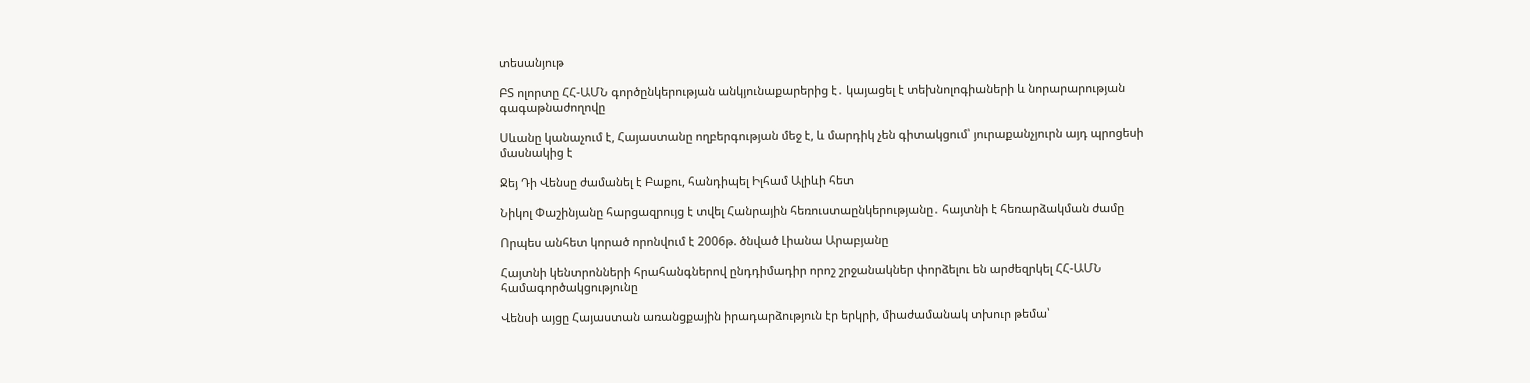տեսանյութ

ԲՏ ոլորտը ՀՀ-ԱՄՆ գործընկերության անկյունաքարերից է․ կայացել է տեխնոլոգիաների և նորարարության գագաթնաժողովը

Սևանը կանաչում է, Հայաստանը ողբերգության մեջ է, և մարդիկ չեն գիտակցում՝ յուրաքանչյուրն այդ պրոցեսի մասնակից է

Ջեյ Դի Վենսը ժամանել է Բաքու, հանդիպել Իլհամ Ալիևի հետ

Նիկոլ Փաշինյանը հարցազրույց է տվել Հանրային հեռուստաընկերությանը․ հայտնի է հեռարձակման ժամը

Որպես անհետ կորած որոնվում է 2006թ. ծնված Լիանա Արաբյանը

Հայտնի կենտրոնների հրահանգներով ընդդիմադիր որոշ շրջանակներ փորձելու են արժեզրկել ՀՀ-ԱՄՆ համագործակցությունը

Վենսի այցը Հայաստան առանցքային իրադարձություն էր երկրի, միաժամանակ տխուր թեմա՝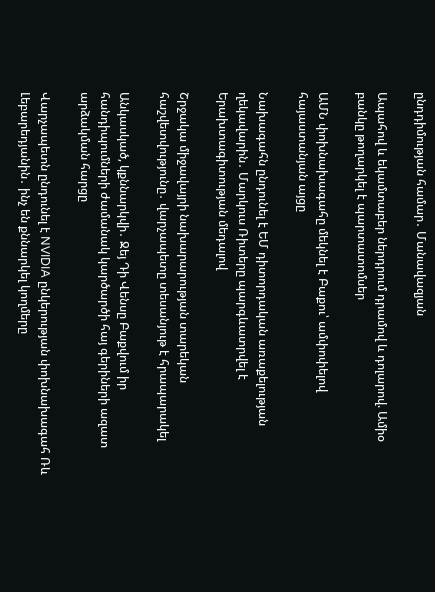ընդդիմության համար․ Մանավազյան

Ապահով և եկամտաբեր ներդրում դրամով և դոլարով. Ամիօ բանկը թողարկել է պարտատոմսեր

ԱՄՆ փոխնախագահը մեկնել է Բաքու՝ ամփոփելով հայաստանյան այցը

Նախագահն ընդունել է ԵՄ դիտորդական առաքելության ղեկավարին․ Մարկուս Ռիտերը պարգևատրվել է Երախտագիտության մեդալով

Շրջակա միջավայրի նախարարության տարեկան հաշվետվությունը․ վարչապետը տեսանյութ է հրապարակել

Անկասկած, կքննարկվի․ Ջեյ Դի Վենսը Բաքվում իր հանդիպումների ժամանակ կարծարծի հայ գերիների ազատ արձակման հարցը

Վարչապետն ընդունել է NVIDIA ընկերության փոխնախագահ Ռև Լեբարեդյանին․ ինչ են քննարկել կողմերը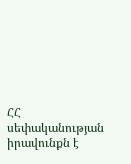ՀՀ սեփականության իրավունքն է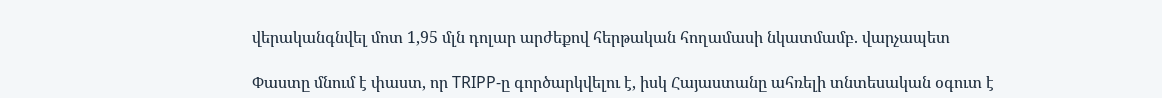վերականգնվել մոտ 1,95 մլն դոլար արժեքով հերթական հողամասի նկատմամբ. վարչապետ

Փաստը մնում է փաստ, որ TRIPP-ը գործարկվելու է, իսկ Հայաստանը ահռելի տնտեսական օգուտ է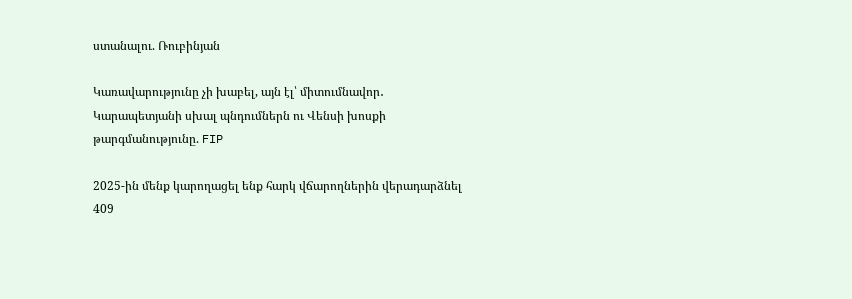ստանալու. Ռուբինյան

Կառավարությունը չի խաբել, այն էլ՝ միտումնավոր․ Կարապետյանի սխալ պնդումներն ու Վենսի խոսքի թարգմանությունը. FIP

2025-ին մենք կարողացել ենք հարկ վճարողներին վերադարձնել 409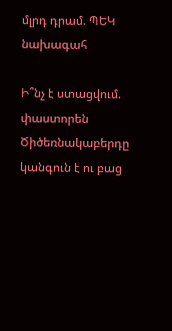մլրդ դրամ. ՊԵԿ նախագահ

Ի՞նչ է ստացվում. փաստորեն Ծիծեռնակաբերդը կանգուն է ու բաց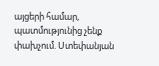այցերի համար, պատմությունից չենք փախչում. Ստեփանյան